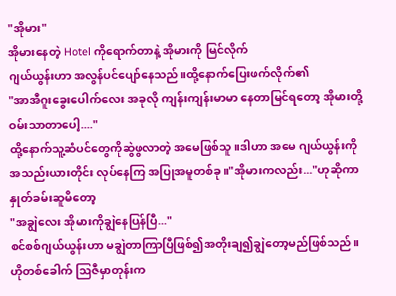"အိုမား"
အိုမားနေတဲ့ Hotel ကိုရောက်တာနဲ့ အိုမားကို မြင်လိုက်
ဂျယ်ယွန်းဟာ အလွန်ပင်ပျော်နေသည်။ထို့နောက်ပြေးဖက်လိုက်၏
"အာအီဂူးခွေးပေါက်လေး အခုလို ကျန်းကျန်းမာမာ နေတာမြင်ရတော့ အိုမားတို့ဝမ်းသာတာပေါ့...."
ထို့နောက်သူ့ဆံပင်တွေကိုဆွဲဖွလာတဲ့ အမေဖြစ်သူ။ဒါဟာ အမေ ဂျယ်ယွန်းကို အသည်းယားတိုင်း လုပ်နေကြ အပြုအမူတစ်ခု။"အိုမားကလည်း..."ဟုဆိုကာ နှုတ်ခမ်းဆူမိတော့
"အချွဲလေး အိုမားကိုချွဲနေပြန်ပြီ..."
စင်စစ်ဂျယ်ယွန်းဟာ မချွဲတာကြာပြီဖြစ်၍အတိုးချ၍ချွဲတော့မည်ဖြစ်သည်။ ဟိုတစ်ခေါက် ဩဇီမှာတုန်းက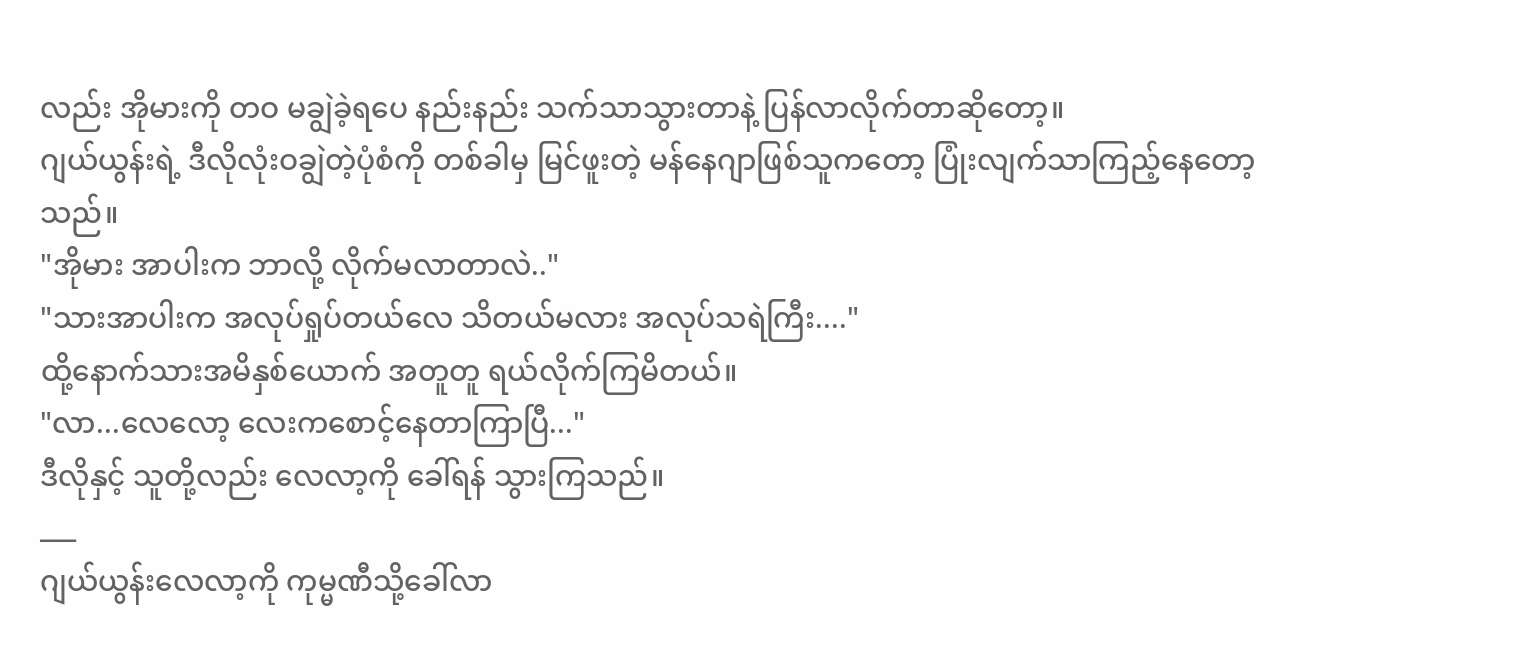လည်း အိုမားကို တဝ မချွဲခဲ့ရပေ နည်းနည်း သက်သာသွားတာနဲ့ ပြန်လာလိုက်တာဆိုတော့။
ဂျယ်ယွန်းရဲ့ ဒီလိုလုံးဝချွဲတဲ့ပုံစံကို တစ်ခါမှ မြင်ဖူးတဲ့ မန်နေဂျာဖြစ်သူကတော့ ပြုံးလျက်သာကြည့်နေတော့သည်။
"အိုမား အာပါးက ဘာလို့ လိုက်မလာတာလဲ.."
"သားအာပါးက အလုပ်ရှုပ်တယ်လေ သိတယ်မလား အလုပ်သရဲကြီး...."
ထို့နောက်သားအမိနှစ်ယောက် အတူတူ ရယ်လိုက်ကြမိတယ်။
"လာ...လေလော့ လေးကစောင့်နေတာကြာပြီ..."
ဒီလိုနှင့် သူတို့လည်း လေလာ့ကို ခေါ်ရန် သွားကြသည်။
___
ဂျယ်ယွန်းလေလာ့ကို ကုမ္မဏီသို့ခေါ်လာ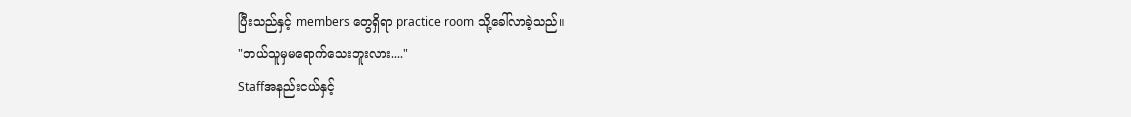ပြီးသည်နှင့် members တွေရှိရာ practice room သို့ခေါ်လာခဲ့သည်။
"ဘယ်သူမှမရောက်သေးဘူးလား...."
Staffအနည်းငယ်နှင့်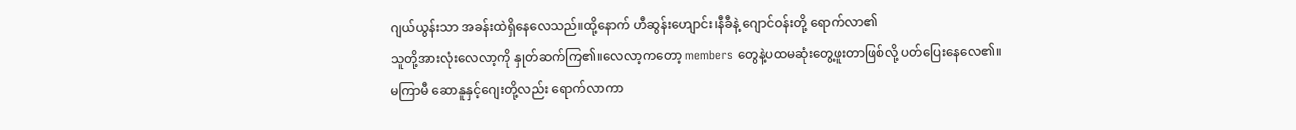ဂျယ်ယွန်းသာ အခန်းထဲရှိနေလေသည်။ထို့နောက် ဟီဆွန်းဟျောင်း၊နီခီနဲ့ ဂျောင်ဝန်းတို့ ရောက်လာ၏
သူတို့အားလုံးလေလာ့ကို နှုတ်ဆက်ကြ၏။လေလာ့ကတော့ members တွေနဲ့ပထမဆုံးတွေ့ဖူးတာဖြစ်လို့ ပတ်ပြေးနေလေ၏။
မကြာမီ ဆောနူနှင့်ဂျေးတို့လည်း ရောက်လာကာ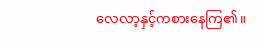လေလာ့နှင့်ကစားနေကြ၏။